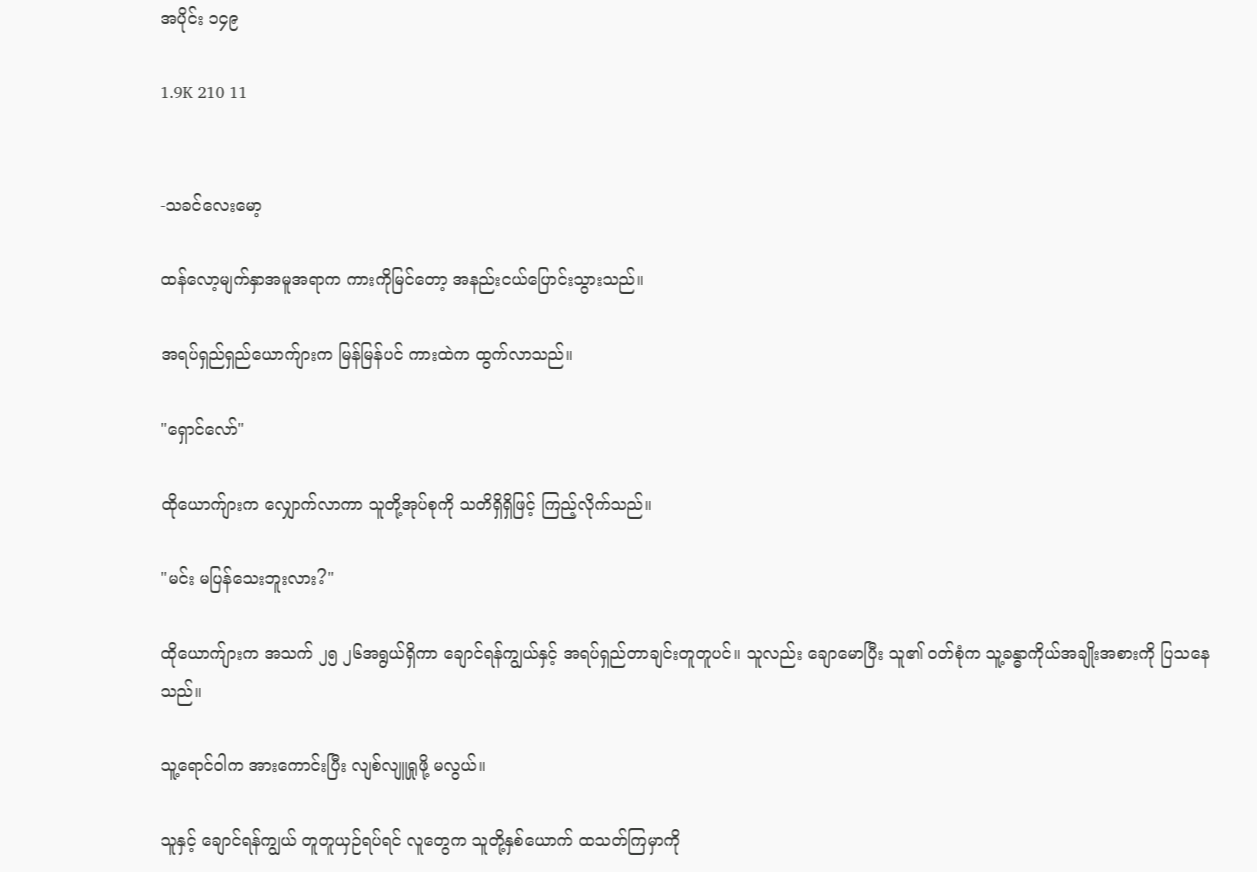အပိုင်း ၁၄၉

1.9K 210 11


-သခင်လေးမော့

ထန်လော့မျက်နှာအမူအရာက ကားကိုမြင်တော့ အနည်းငယ်ပြောင်းသွားသည်။

အရပ်ရှည်ရှည်ယောက်ျားက မြန်မြန်ပင် ကားထဲက ထွက်လာသည်။

"ရှောင်လော်"

ထိုယောက်ျားက လျှောက်လာကာ သူတို့အုပ်စုကို သတိရှိရှိဖြင့် ကြည့်လိုက်သည်။

"မင်း မပြန်သေးဘူးလား?"

ထိုယောက်ျားက အသက် ၂၅ ၂၆အရွယ်ရှိကာ ချောင်ရန်ကျွယ်နှင့် အရပ်ရှည်တာချင်းတူတူပင်။ သူလည်း ချောမောပြီး သူ၏ ဝတ်စုံက သူ့ခန္ဓာကိုယ်အချိုးအစားကို ပြသနေသည်။

သူ့ရောင်ဝါက အားကောင်းပြီး လျစ်လျူရှုဖို့ မလွယ်။

သူနှင့် ချောင်ရန်ကျွယ် တူတူယှဉ်ရပ်ရင် လူတွေက သူတို့နှစ်ယောက် ထသတ်ကြမှာကို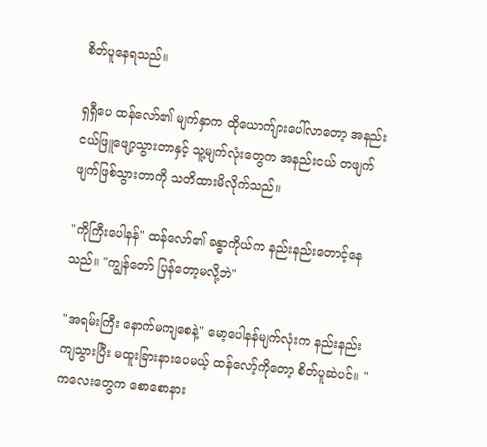စိတ်ပူနေရသည်။

ရှရှီပေ ထန်လော်၏ မျက်နှာက ထိုယောက်ျားပေါ်လာတော့ အနည်းငယ်ဖြူဖျော့သွားတာနှင့် သူ့မျက်လုံးတွေက အနည်းငယ် တဖျက်ဖျက်ဖြစ်သွားတာကို သတိထားမိလိုက်သည်။

"ကိုကြီးပေါနန်" ထန်လော်၏ ခန္ဓာကိုယ်က နည်းနည်းတောင့်နေသည်။ "ကျွန်တော် ပြန်တော့မလို့ဘဲ"

"အရမ်းကြီး နောက်မကျစေနဲ့" မော့ပေါနန်မျက်လုံးက နည်းနည်းကျသွားပြီး မထူးခြားနားပေမယ့် ထန်လော့်ကိုတော့ စိတ်ပူဆဲပင်။ "ကလေးတွေက စောစောနား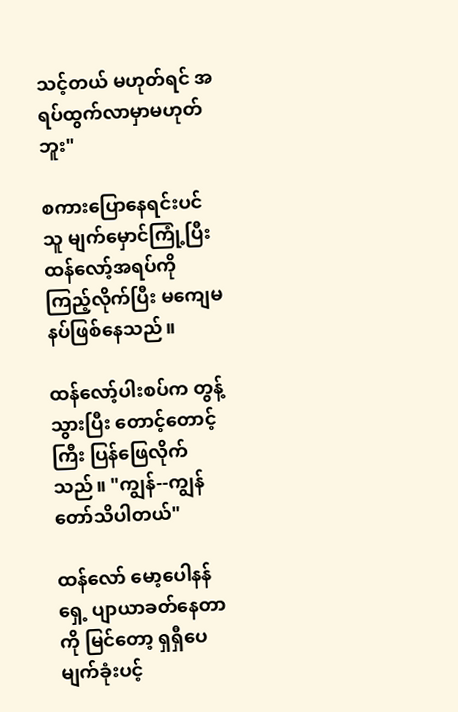သင့်တယ် မဟုတ်ရင် အရပ်ထွက်လာမှာမဟုတ်ဘူး"

စကားပြောနေရင်းပင် သူ မျက်မှောင်ကြုံ့ပြီး ထန်လော့်အရပ်ကို ကြည့်လိုက်ပြီး မကျေမနပ်ဖြစ်နေသည်။

ထန်လော့်ပါးစပ်က တွန့်သွားပြီး တောင့်တောင့်ကြီး ပြန်ဖြေလိုက်သည်။ "ကျွန်--ကျွန်တော်သိပါတယ်"

ထန်လော် မော့ပေါနန်ရှေ့ ပျာယာခတ်နေတာကို မြင်တော့ ရှရှီပေ မျက်ခုံးပင့်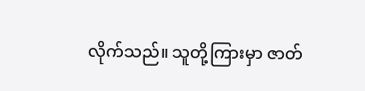လိုက်သည်။ သူတို့ကြားမှာ ဇာတ်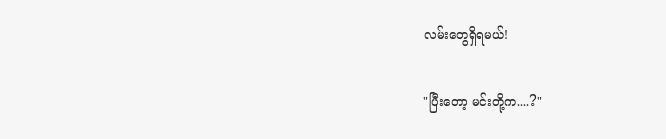လမ်းတွေရှိရမယ်!

"ပြီးတော့ မင်းတို့က....?"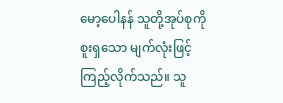မော့ပေါနန် သူတို့အုပ်စုကို စူးရှသော မျက်လုံးဖြင့်ကြည့်လိုက်သည်။ သူ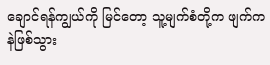ချောင်ရန်ကျွယ်ကို မြင်တော့ သူ့မျက်စံတို့က ဖျက်ကနဲဖြစ်သွား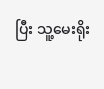ပြီး သူ့မေးရိုး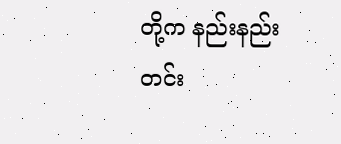တို့က နည်းနည်း တင်း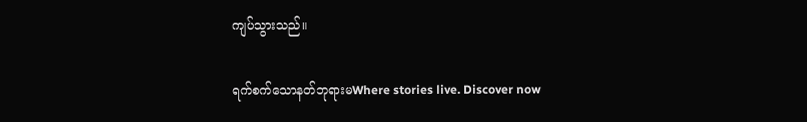ကျပ်သွားသည်။

ရက်စက်သောနတ်ဘုရားမWhere stories live. Discover now